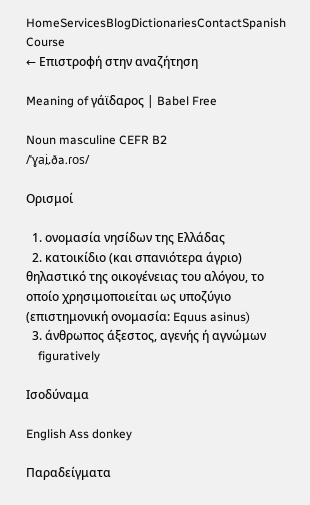HomeServicesBlogDictionariesContactSpanish Course
← Επιστροφή στην αναζήτηση

Meaning of γάϊδαρος | Babel Free

Noun masculine CEFR B2
/ˈɣai̯.ða.ɾos/

Ορισμοί

  1. ονομασία νησίδων της Ελλάδας
  2. κατοικίδιο (και σπανιότερα άγριο) θηλαστικό της οικογένειας του αλόγου, το οποίο χρησιμοποιείται ως υποζύγιο (επιστημονική ονομασία: Equus asinus)
  3. άνθρωπος άξεστος, αγενής ή αγνώμων
    figuratively

Ισοδύναμα

English Ass donkey

Παραδείγματα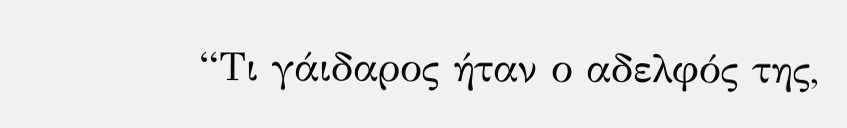“Τι γάιδαρος ήταν ο αδελφός της,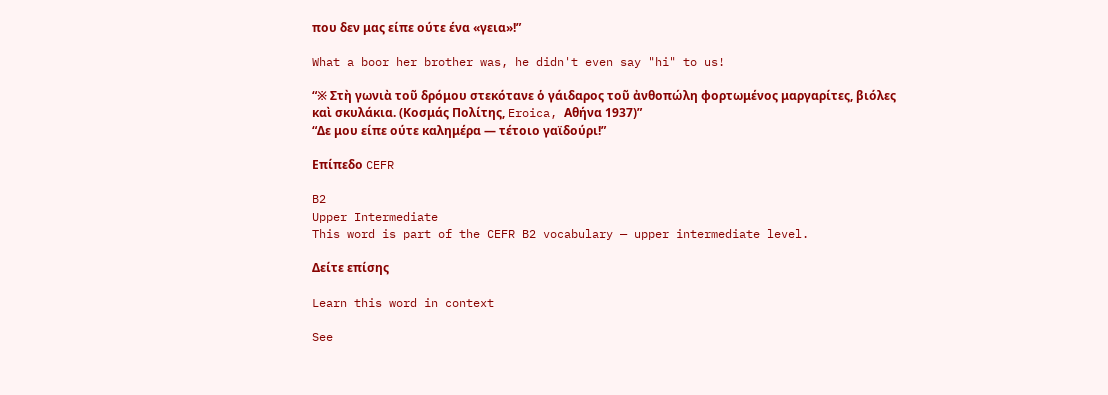που δεν μας είπε ούτε ένα «γεια»!”

What a boor her brother was, he didn't even say "hi" to us!

“※ Στὴ γωνιὰ τοῦ δρόμου στεκότανε ὁ γάιδαρος τοῦ ἀνθοπώλη φορτωμένος μαργαρίτες, βιόλες καὶ σκυλάκια. (Κοσμάς Πολίτης, Eroica, Αθήνα 1937)”
“Δε μου είπε ούτε καλημέρα — τέτοιο γαϊδούρι!”

Επίπεδο CEFR

B2
Upper Intermediate
This word is part of the CEFR B2 vocabulary — upper intermediate level.

Δείτε επίσης

Learn this word in context

See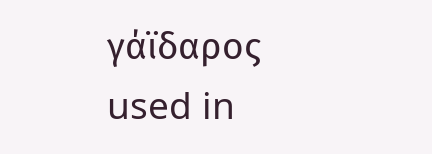γάϊδαρος used in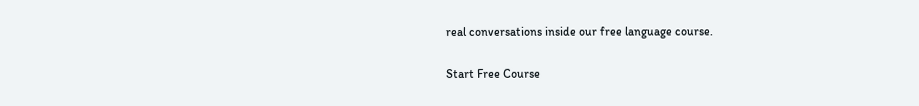real conversations inside our free language course.

Start Free Course